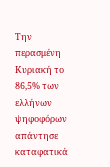Την περασμένη Κυριακή το 86,5% των ελλήνων ψηφοφόρων απάντησε καταφατικά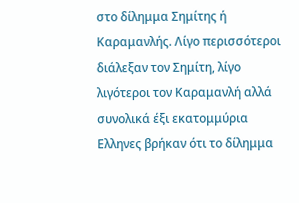στο δίλημμα Σημίτης ή Καραμανλής. Λίγο περισσότεροι διάλεξαν τον Σημίτη, λίγο λιγότεροι τον Καραμανλή αλλά συνολικά έξι εκατομμύρια Ελληνες βρήκαν ότι το δίλημμα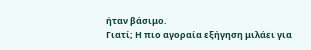ήταν βάσιμο.
Γιατί; Η πιο αγοραία εξήγηση μιλάει για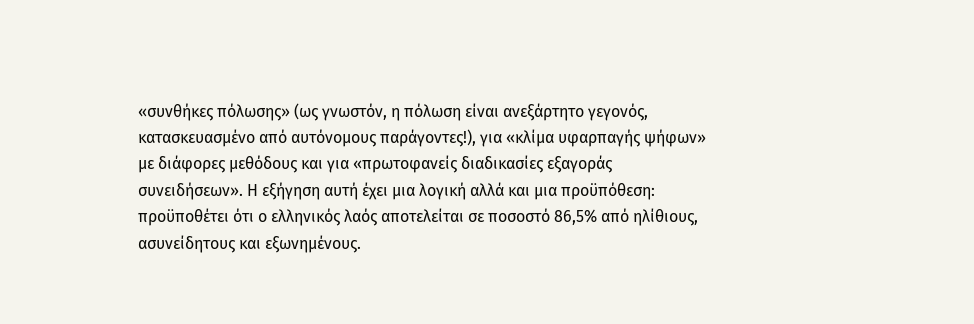«συνθήκες πόλωσης» (ως γνωστόν, η πόλωση είναι ανεξάρτητο γεγονός, κατασκευασμένο από αυτόνομους παράγοντες!), για «κλίμα υφαρπαγής ψήφων» με διάφορες μεθόδους και για «πρωτοφανείς διαδικασίες εξαγοράς συνειδήσεων». Η εξήγηση αυτή έχει μια λογική αλλά και μια προϋπόθεση: προϋποθέτει ότι ο ελληνικός λαός αποτελείται σε ποσοστό 86,5% από ηλίθιους, ασυνείδητους και εξωνημένους.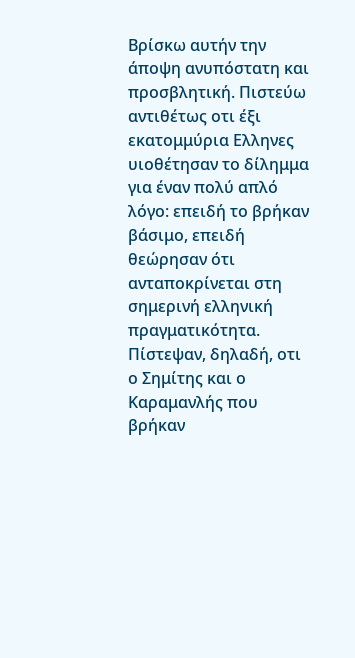Βρίσκω αυτήν την άποψη ανυπόστατη και προσβλητική. Πιστεύω αντιθέτως οτι έξι εκατομμύρια Ελληνες υιοθέτησαν το δίλημμα για έναν πολύ απλό λόγο: επειδή το βρήκαν βάσιμο, επειδή θεώρησαν ότι ανταποκρίνεται στη σημερινή ελληνική πραγματικότητα. Πίστεψαν, δηλαδή, οτι ο Σημίτης και ο Καραμανλής που βρήκαν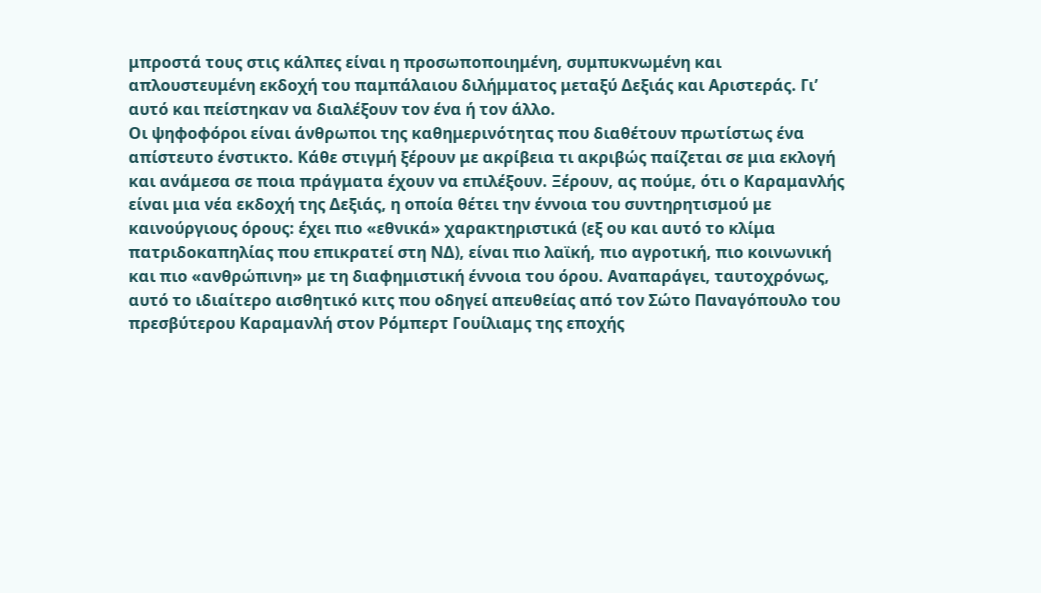μπροστά τους στις κάλπες είναι η προσωποποιημένη, συμπυκνωμένη και απλουστευμένη εκδοχή του παμπάλαιου διλήμματος μεταξύ Δεξιάς και Αριστεράς. Γι’ αυτό και πείστηκαν να διαλέξουν τον ένα ή τον άλλο.
Οι ψηφοφόροι είναι άνθρωποι της καθημερινότητας που διαθέτουν πρωτίστως ένα απίστευτο ένστικτο. Κάθε στιγμή ξέρουν με ακρίβεια τι ακριβώς παίζεται σε μια εκλογή και ανάμεσα σε ποια πράγματα έχουν να επιλέξουν. Ξέρουν, ας πούμε, ότι ο Καραμανλής είναι μια νέα εκδοχή της Δεξιάς, η οποία θέτει την έννοια του συντηρητισμού με καινούργιους όρους: έχει πιο «εθνικά» χαρακτηριστικά (εξ ου και αυτό το κλίμα πατριδοκαπηλίας που επικρατεί στη ΝΔ), είναι πιο λαϊκή, πιο αγροτική, πιο κοινωνική και πιο «ανθρώπινη» με τη διαφημιστική έννοια του όρου. Αναπαράγει, ταυτοχρόνως, αυτό το ιδιαίτερο αισθητικό κιτς που οδηγεί απευθείας από τον Σώτο Παναγόπουλο του πρεσβύτερου Καραμανλή στον Ρόμπερτ Γουίλιαμς της εποχής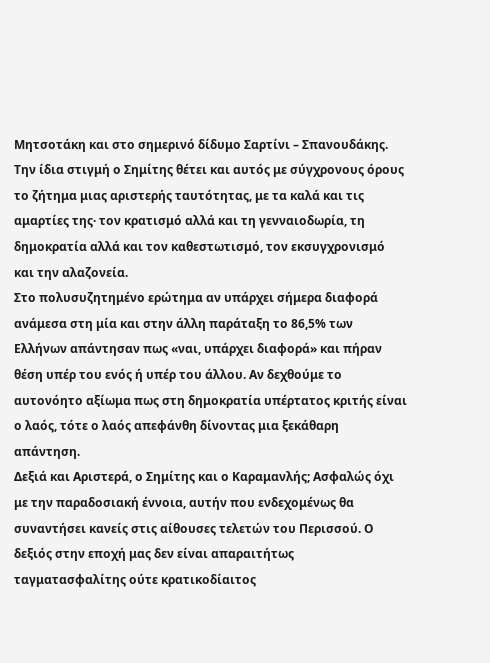Μητσοτάκη και στο σημερινό δίδυμο Σαρτίνι – Σπανουδάκης.
Την ίδια στιγμή ο Σημίτης θέτει και αυτός με σύγχρονους όρους το ζήτημα μιας αριστερής ταυτότητας, με τα καλά και τις αμαρτίες της· τον κρατισμό αλλά και τη γενναιοδωρία, τη δημοκρατία αλλά και τον καθεστωτισμό, τον εκσυγχρονισμό και την αλαζονεία.
Στο πολυσυζητημένο ερώτημα αν υπάρχει σήμερα διαφορά ανάμεσα στη μία και στην άλλη παράταξη το 86,5% των Ελλήνων απάντησαν πως «ναι, υπάρχει διαφορά» και πήραν θέση υπέρ του ενός ή υπέρ του άλλου. Αν δεχθούμε το αυτονόητο αξίωμα πως στη δημοκρατία υπέρτατος κριτής είναι ο λαός, τότε ο λαός απεφάνθη δίνοντας μια ξεκάθαρη απάντηση.
Δεξιά και Αριστερά, ο Σημίτης και ο Καραμανλής; Ασφαλώς όχι με την παραδοσιακή έννοια, αυτήν που ενδεχομένως θα συναντήσει κανείς στις αίθουσες τελετών του Περισσού. Ο δεξιός στην εποχή μας δεν είναι απαραιτήτως ταγματασφαλίτης ούτε κρατικοδίαιτος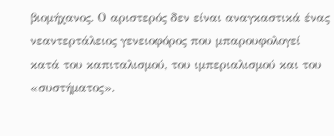βιομήχανος. Ο αριστερός δεν είναι αναγκαστικά ένας νεαντερτάλειος γενειοφόρος που μπαρουφολογεί κατά του καπιταλισμού, του ιμπεριαλισμού και του «συστήματος».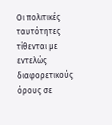Οι πολιτικές ταυτότητες τίθενται με εντελώς διαφορετικούς όρους σε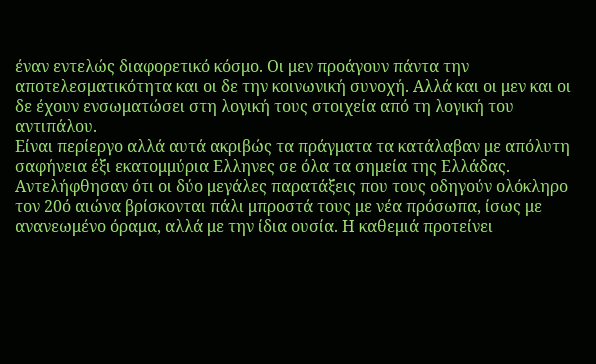έναν εντελώς διαφορετικό κόσμο. Οι μεν προάγουν πάντα την αποτελεσματικότητα και οι δε την κοινωνική συνοχή. Αλλά και οι μεν και οι δε έχουν ενσωματώσει στη λογική τους στοιχεία από τη λογική του αντιπάλου.
Είναι περίεργο αλλά αυτά ακριβώς τα πράγματα τα κατάλαβαν με απόλυτη σαφήνεια έξι εκατομμύρια Ελληνες σε όλα τα σημεία της Ελλάδας. Αντελήφθησαν ότι οι δύο μεγάλες παρατάξεις που τους οδηγούν ολόκληρο τον 20ό αιώνα βρίσκονται πάλι μπροστά τους με νέα πρόσωπα, ίσως με ανανεωμένο όραμα, αλλά με την ίδια ουσία. Η καθεμιά προτείνει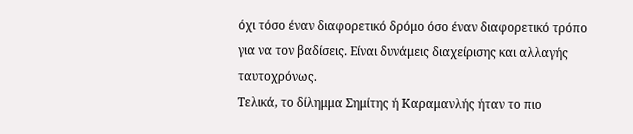όχι τόσο έναν διαφορετικό δρόμο όσο έναν διαφορετικό τρόπο για να τον βαδίσεις. Είναι δυνάμεις διαχείρισης και αλλαγής ταυτοχρόνως.
Τελικά, το δίλημμα Σημίτης ή Καραμανλής ήταν το πιο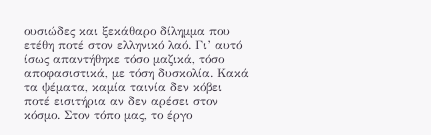ουσιώδες και ξεκάθαρο δίλημμα που ετέθη ποτέ στον ελληνικό λαό. Γι’ αυτό ίσως απαντήθηκε τόσο μαζικά, τόσο αποφασιστικά, με τόση δυσκολία. Κακά τα ψέματα, καμία ταινία δεν κόβει ποτέ εισιτήρια αν δεν αρέσει στον κόσμο. Στον τόπο μας, το έργο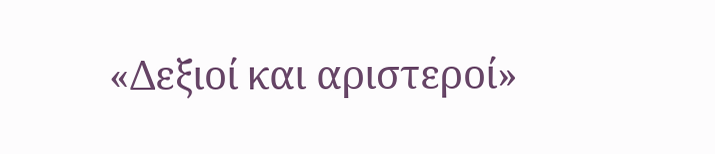«Δεξιοί και αριστεροί»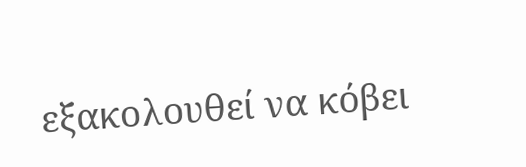εξακολουθεί να κόβει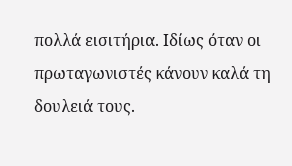πολλά εισιτήρια. Ιδίως όταν οι πρωταγωνιστές κάνουν καλά τη δουλειά τους.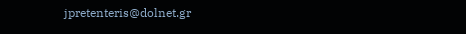jpretenteris@dolnet.gr